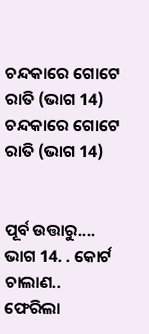ଚନ୍ଦକାରେ ଗୋଟେ ରାତି (ଭାଗ 14)
ଚନ୍ଦକାରେ ଗୋଟେ ରାତି (ଭାଗ 14)


ପୂର୍ବ ଉତ୍ତାରୁ....
ଭାଗ 14. . କୋର୍ଟ ଚାଲାଣ..
ଫେରିଲା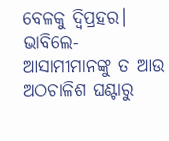ବେଳକୁ ଦ୍ବିପ୍ରହର। ଭାବିଲେ- ଆସାମୀମାନଙ୍କୁ ତ ଆଉ ଅଠଚାଳିଶ ଘଣ୍ଟାରୁ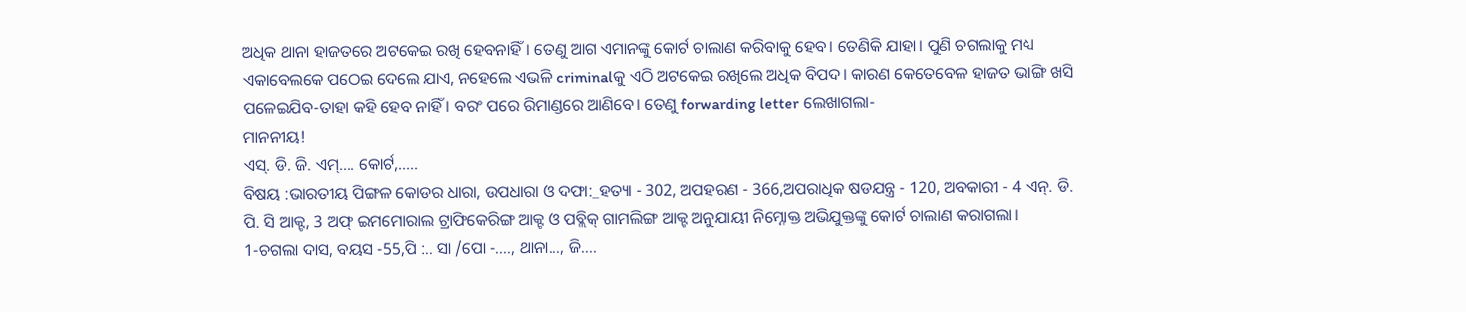ଅଧିକ ଥାନା ହାଜତରେ ଅଟକେଇ ରଖି ହେବନାହିଁ। ତେଣୁ ଆଗ ଏମାନଙ୍କୁ କୋର୍ଟ ଚାଲାଣ କରିବାକୁ ହେବ। ତେଣିକି ଯାହା। ପୁଣି ଚଗଲାକୁ ମଧ୍ୟ ଏକାବେଲକେ ପଠେଇ ଦେଲେ ଯାଏ, ନହେଲେ ଏଭଳି criminalକୁ ଏଠି ଅଟକେଇ ରଖିଲେ ଅଧିକ ବିପଦ। କାରଣ କେତେବେଳ ହାଜତ ଭାଙ୍ଗି ଖସି ପଳେଇଯିବ-ତାହା କହି ହେବ ନାହିଁ । ବରଂ ପରେ ରିମାଣ୍ଡରେ ଆଣିବେ। ତେଣୁ forwarding letter ଲେଖାଗଲା-
ମାନନୀୟ!
ଏସ୍. ଡି. ଜି. ଏମ୍.... କୋର୍ଟ,.....
ବିଷୟ :ଭାରତୀୟ ପିଙ୍ଗଳ କୋଡର ଧାରା, ଉପଧାରା ଓ ଦଫା:_ହତ୍ୟା - 302, ଅପହରଣ - 366,ଅପରାଧିକ ଷଡଯନ୍ତ୍ର - 120, ଅବକାରୀ - 4 ଏନ୍. ଡି. ପି. ସି ଆକ୍ଟ, 3 ଅଫ୍ ଇମମୋରାଲ ଟ୍ରାଫିକେରିଙ୍ଗ ଆକ୍ଟ ଓ ପବ୍ଲିକ୍ ଗାମଲିଙ୍ଗ ଆକ୍ଟ ଅନୁଯାୟୀ ନିମ୍ନୋକ୍ତ ଅଭିଯୁକ୍ତଙ୍କୁ କୋର୍ଟ ଚାଲାଣ କରାଗଲା।
1-ଚଗଲା ଦାସ, ବୟସ -55,ପି :.. ସା /ପୋ -...., ଥାନା..., ଜି....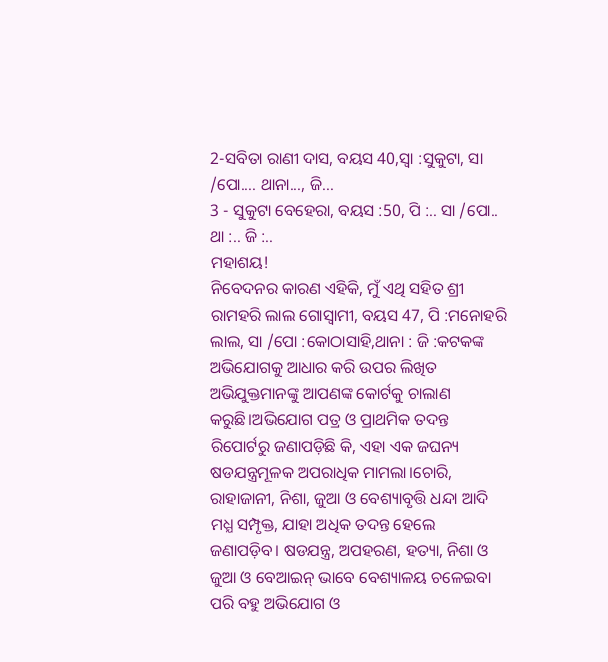2-ସବିତା ରାଣୀ ଦାସ, ବୟସ 40,ସ୍ୱା :ସୁକୁଟା, ସା /ପୋ.... ଥାନା..., ଜି...
3 - ସୁକୁଟା ବେହେରା, ବୟସ :50, ପି :.. ସା /ପୋ.. ଥା :.. ଜି :..
ମହାଶୟ!
ନିବେଦନର କାରଣ ଏହିକି, ମୁଁ ଏଥି ସହିତ ଶ୍ରୀ ରାମହରି ଲାଲ ଗୋସ୍ଵାମୀ, ବୟସ 47, ପି :ମନୋହରି ଲାଲ, ସା /ପୋ :କୋଠାସାହି,ଥାନା : ଜି :କଟକଙ୍କ ଅଭିଯୋଗକୁ ଆଧାର କରି ଉପର ଲିଖିତ ଅଭିଯୁକ୍ତମାନଙ୍କୁ ଆପଣଙ୍କ କୋର୍ଟକୁ ଚାଲାଣ କରୁଛି।ଅଭିଯୋଗ ପତ୍ର ଓ ପ୍ରାଥମିକ ତଦନ୍ତ ରିପୋର୍ଟରୁ ଜଣାପଡ଼ିଛି କି, ଏହା ଏକ ଜଘନ୍ୟ ଷଡଯନ୍ତ୍ରମୂଳକ ଅପରାଧିକ ମାମଲା।ଚୋରି, ରାହାଜାନୀ, ନିଶା, ଜୁଆ ଓ ବେଶ୍ୟାବୃତ୍ତି ଧନ୍ଦା ଆଦି ମଧ୍ଯ ସମ୍ପୃକ୍ତ, ଯାହା ଅଧିକ ତଦନ୍ତ ହେଲେ ଜଣାପଡ଼ିବ। ଷଡଯନ୍ତ୍ର, ଅପହରଣ, ହତ୍ୟା, ନିଶା ଓ ଜୁଆ ଓ ବେଆଇନ୍ ଭାବେ ବେଶ୍ୟାଳୟ ଚଳେଇବା ପରି ବହୁ ଅଭିଯୋଗ ଓ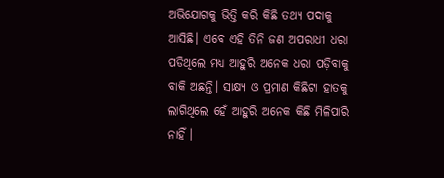ଅଭିଯୋଗକୁ ଭିତ୍ତି କରି କିଛି ତଥ୍ୟ ପଦାକୁ ଆସିଛି। ଏବେ ଏହି ତିନି ଜଣ ଅପରାଧୀ ଧରା ପଡିଥିଲେ ମଧ୍ଯ ଆହୁରି ଅନେକ ଧରା ପଡ଼ିବାକୁ ବାକି ଅଛନ୍ତି। ସାକ୍ଷ୍ୟ ଓ ପ୍ରମାଣ କିଛିଟା ହାତକୁ ଲାଗିଥିଲେ ହେଁ ଆହୁରି ଅନେକ କିଛି ମିଳିପାରି ନାହିଁ ।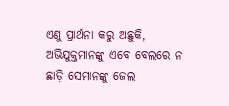ଏଣୁ ପ୍ରାର୍ଥନା କରୁ ଅଛୁକି, ଅଭିଯୁକ୍ତମାନଙ୍କୁ ଏବେ ବେଲରେ ନ ଛାଡ଼ି ସେମାନଙ୍କୁ ଜେଲ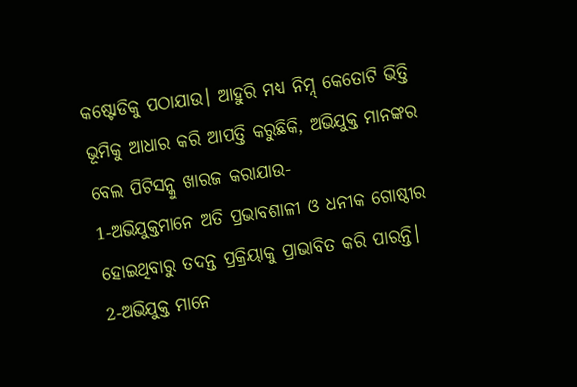କଷ୍ଟୋଡିକୁ ପଠାଯାଉ। ଆହୁରି ମଧ୍ୟ ନିମ୍ନ୍ କେତୋଟି ଭିତ୍ତି ଭୂମିକୁ ଆଧାର କରି ଆପତ୍ତି କରୁଛିକି, ଅଭିଯୁକ୍ତ ମାନଙ୍କର ବେଲ ପିଟିସନ୍କୁ ଖାରଜ କରାଯାଉ-
1-ଅଭିଯୁକ୍ତମାନେ ଅତି ପ୍ରଭାବଶାଳୀ ଓ ଧନୀକ ଗୋଷ୍ଠୀର ହୋଇଥିବାରୁ ତଦନ୍ତ ପ୍ରକ୍ରିୟାକୁ ପ୍ରାଭାବିତ କରି ପାରନ୍ତି।
2-ଅଭିଯୁକ୍ତ ମାନେ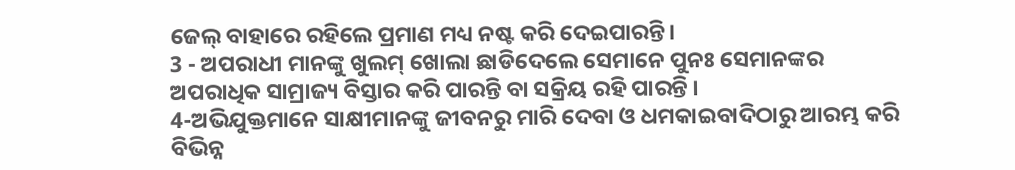ଜେଲ୍ ବାହାରେ ରହିଲେ ପ୍ରମାଣ ମଧ୍ୟ ନଷ୍ଟ କରି ଦେଇପାରନ୍ତି।
3 - ଅପରାଧୀ ମାନଙ୍କୁ ଖୁଲମ୍ ଖୋଲା ଛାଡିଦେଲେ ସେମାନେ ପୁନଃ ସେମାନଙ୍କର ଅପରାଧିକ ସାମ୍ରାଜ୍ୟ ବିସ୍ତାର କରି ପାରନ୍ତି ବା ସକ୍ରିୟ ରହି ପାରନ୍ତି ।
4-ଅଭିଯୁକ୍ତମାନେ ସାକ୍ଷୀମାନଙ୍କୁ ଜୀବନରୁ ମାରି ଦେବା ଓ ଧମକାଇବାଦିଠାରୁ ଆରମ୍ଭ କରି ବିଭିନ୍ନ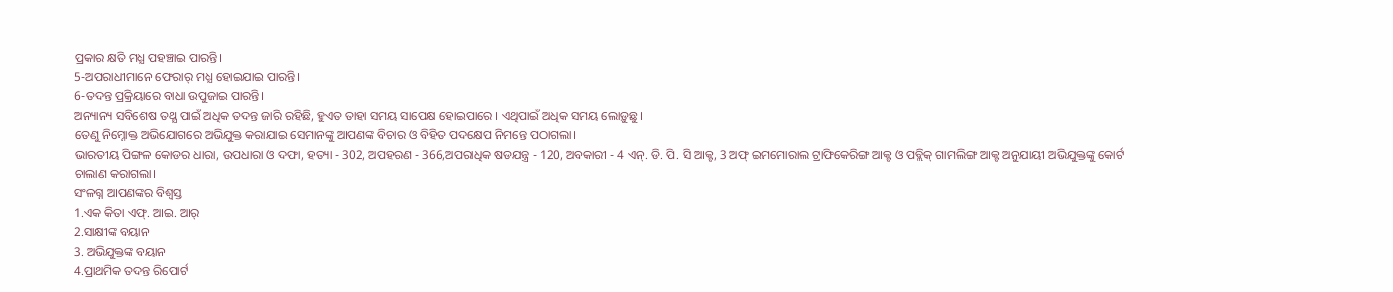ପ୍ରକାର କ୍ଷତି ମଧ୍ଯ ପହଞ୍ଚାଇ ପାରନ୍ତି।
5-ଅପରାଧୀମାନେ ଫେରାର୍ ମଧ୍ଯ ହୋଇଯାଇ ପାରନ୍ତି।
6-ତଦନ୍ତ ପ୍ରକ୍ରିୟାରେ ବାଧା ଉପୁଜାଇ ପାରନ୍ତି।
ଅନ୍ୟାନ୍ୟ ସବିଶେଷ ତଥ୍ଯ ପାଇଁ ଅଧିକ ତଦନ୍ତ ଜାରି ରହିଛି, ହୁଏତ ତାହା ସମୟ ସାପେକ୍ଷ ହୋଇପାରେ । ଏଥିପାଇଁ ଅଧିକ ସମୟ ଲୋଡ଼ୁଛୁ।
ତେଣୁ ନିମ୍ନୋକ୍ତ ଅଭିଯୋଗରେ ଅଭିଯୁକ୍ତ କରାଯାଇ ସେମାନଙ୍କୁ ଆପଣଙ୍କ ବିଚାର ଓ ବିହିତ ପଦକ୍ଷେପ ନିମନ୍ତେ ପଠାଗଲା।
ଭାରତୀୟ ପିଙ୍ଗଳ କୋଡର ଧାରା, ଉପଧାରା ଓ ଦଫା, ହତ୍ୟା - 302, ଅପହରଣ - 366,ଅପରାଧିକ ଷଡଯନ୍ତ୍ର - 120, ଅବକାରୀ - 4 ଏନ୍. ଡି. ପି. ସି ଆକ୍ଟ, 3 ଅଫ୍ ଇମମୋରାଲ ଟ୍ରାଫିକେରିଙ୍ଗ ଆକ୍ଟ ଓ ପବ୍ଲିକ୍ ଗାମଲିଙ୍ଗ ଆକ୍ଟ ଅନୁଯାୟୀ ଅଭିଯୁକ୍ତଙ୍କୁ କୋର୍ଟ ଚାଲାଣ କରାଗଲା।
ସଂଳଗ୍ନ ଆପଣଙ୍କର ବିଶ୍ୱସ୍ତ
1.ଏକ କିତା ଏଫ୍. ଆଇ. ଆର୍
2.ସାକ୍ଷୀଙ୍କ ବୟାନ
3. ଅଭିଯୁକ୍ତଙ୍କ ବୟାନ
4.ପ୍ରାଥମିକ ତଦନ୍ତ ରିପୋର୍ଟ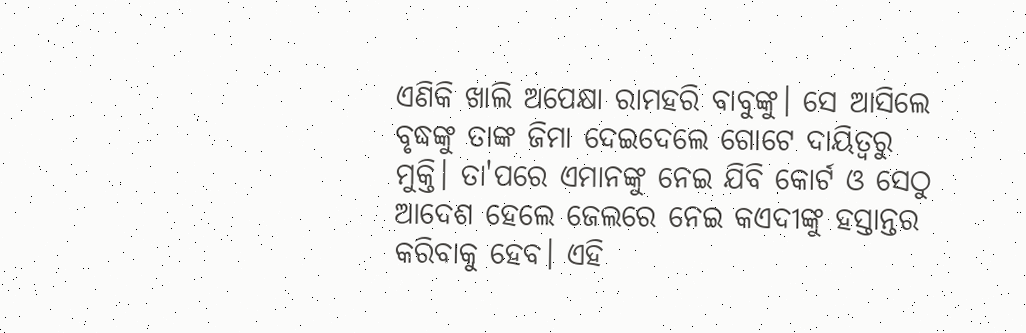ଏଣିକି ଖାଲି ଅପେକ୍ଷା ରାମହରି ବାବୁଙ୍କୁ। ସେ ଆସିଲେ ବୃଦ୍ଧଙ୍କୁ ତାଙ୍କ ଜିମା ଦେଇଦେଲେ ଗୋଟେ ଦାୟିତ୍ୱରୁ ମୁକ୍ତି। ତା'ପରେ ଏମାନଙ୍କୁ ନେଇ ଯିବି କୋର୍ଟ ଓ ସେଠୁ ଆଦେଶ ହେଲେ ଜେଲରେ ନେଇ କଏଦୀଙ୍କୁ ହସ୍ତାନ୍ତର କରିବାକୁ ହେବ। ଏହି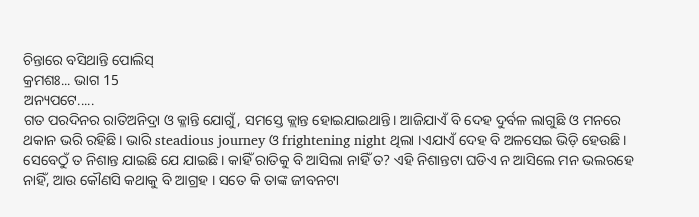ଚିନ୍ତାରେ ବସିଥାନ୍ତି ପୋଲିସ୍
କ୍ରମଶଃ... ଭାଗ 15
ଅନ୍ୟପଟେ.....
ଗତ ପରଦିନର ରାତିଅନିଦ୍ରା ଓ କ୍ଳାନ୍ତି ଯୋଗୁଁ, ସମସ୍ତେ କ୍ଲାନ୍ତ ହୋଇଯାଇଥାନ୍ତି। ଆଜିଯାଏଁ ବି ଦେହ ଦୁର୍ବଳ ଲାଗୁଛି ଓ ମନରେ ଥକାନ ଭରି ରହିଛି। ଭାରି steadious journey ଓ frightening night ଥିଲା ।ଏଯାଏଁ ଦେହ ବି ଅଳସେଇ ଭିଡ଼ି ହେଉଛି। ସେବେଠୁଁ ତ ନିଶାନ୍ତ ଯାଇଛି ଯେ ଯାଇଛି। କାହିଁ ରାତିକୁ ବି ଆସିଲା ନାହିଁ ତ? ଏହି ନିଶାନ୍ତଟା ଘଡିଏ ନ ଆସିଲେ ମନ ଭଲରହେ ନାହିଁ, ଆଉ କୌଣସି କଥାକୁ ବି ଆଗ୍ରହ । ସତେ କି ତାଙ୍କ ଜୀବନଟା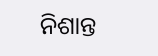ନିଶାନ୍ତ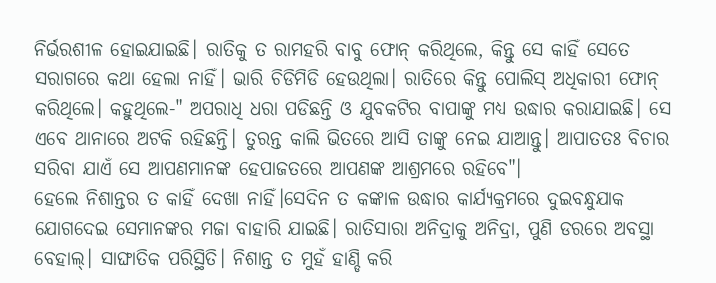ନିର୍ଭରଶୀଳ ହୋଇଯାଇଛି। ରାତିକୁ ତ ରାମହରି ବାବୁ ଫୋନ୍ କରିଥିଲେ, କିନ୍ତୁ ସେ କାହିଁ ସେତେ ସରାଗରେ କଥା ହେଲା ନାହିଁ। ଭାରି ଚିଡିମିଡି ହେଉଥିଲା। ରାତିରେ କିନ୍ତୁ ପୋଲିସ୍ ଅଧିକାରୀ ଫୋନ୍ କରିଥିଲେ। କହୁଥିଲେ-" ଅପରାଧି ଧରା ପଡିଛନ୍ତି ଓ ଯୁବକଟିର ବାପାଙ୍କୁ ମଧ୍ଯ ଉଦ୍ଧାର କରାଯାଇଛି। ସେ ଏବେ ଥାନାରେ ଅଟକି ରହିଛନ୍ତି। ତୁରନ୍ତ କାଲି ଭିତରେ ଆସି ତାଙ୍କୁ ନେଇ ଯାଆନ୍ତୁ। ଆପାତତଃ ବିଚାର ସରିବା ଯାଏଁ ସେ ଆପଣମାନଙ୍କ ହେପାଜତରେ ଆପଣଙ୍କ ଆଶ୍ରମରେ ରହିବେ"।
ହେଲେ ନିଶାନ୍ତର ତ କାହିଁ ଦେଖା ନାହିଁ।ସେଦିନ ତ କଙ୍କାଳ ଉଦ୍ଧାର କାର୍ଯ୍ଯକ୍ରମରେ ଦୁଇବନ୍ଧୁଯାକ ଯୋଗଦେଇ ସେମାନଙ୍କର ମଜା ବାହାରି ଯାଇଛି। ରାତିସାରା ଅନିଦ୍ରାକୁ ଅନିଦ୍ରା, ପୁଣି ଡରରେ ଅବସ୍ଥା ବେହାଲ୍। ସାଙ୍ଘାତିକ ପରିସ୍ଥିତି। ନିଶାନ୍ତ ତ ମୁହଁ ହାଣ୍ଡି କରି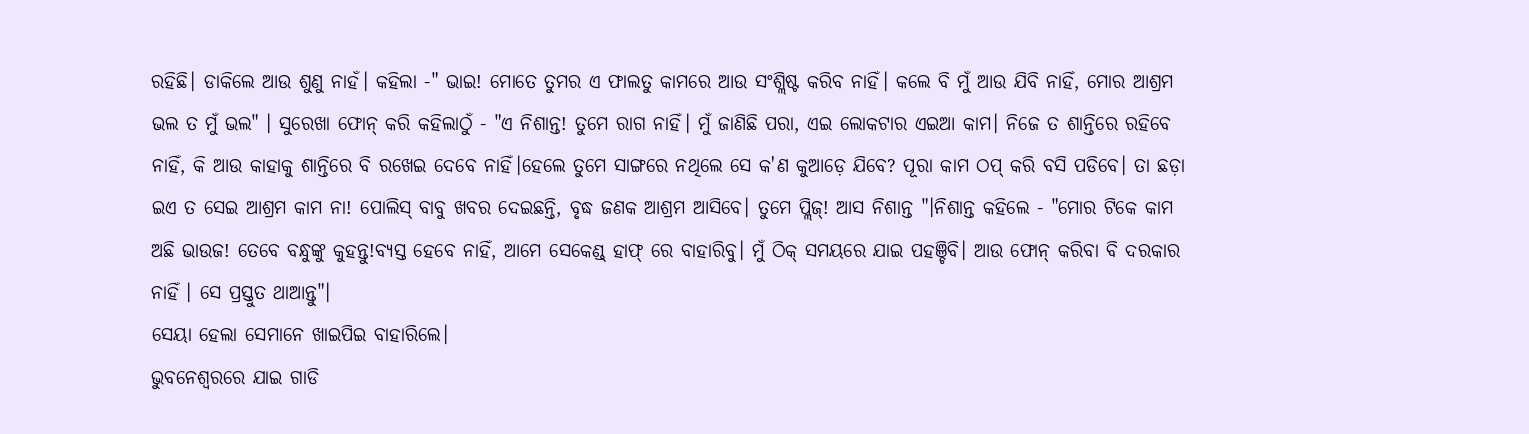ରହିଛି। ଡାକିଲେ ଆଉ ଶୁଣୁ ନାହଁ। କହିଲା -" ଭାଇ! ମୋତେ ତୁମର ଏ ଫାଲତୁ କାମରେ ଆଉ ସଂଶ୍ଲିଷ୍ଟ କରିବ ନାହିଁ। କଲେ ବି ମୁଁ ଆଉ ଯିବି ନାହିଁ, ମୋର ଆଶ୍ରମ ଭଲ ତ ମୁଁ ଭଲ" । ସୁରେଖା ଫୋନ୍ କରି କହିଲାଠୁଁ - "ଏ ନିଶାନ୍ତ! ତୁମେ ରାଗ ନାହିଁ। ମୁଁ ଜାଣିଛି ପରା, ଏଇ ଲୋକଟାର ଏଇଆ କାମ। ନିଜେ ତ ଶାନ୍ତିରେ ରହିବେ ନାହିଁ, କି ଆଉ କାହାକୁ ଶାନ୍ତିରେ ବି ରଖେଇ ଦେବେ ନାହିଁ।ହେଲେ ତୁମେ ସାଙ୍ଗରେ ନଥିଲେ ସେ କ'ଣ କୁଆଡ଼େ ଯିବେ? ପୂରା କାମ ଠପ୍ କରି ବସି ପଡିବେ। ତା ଛଡ଼ା ଇଏ ତ ସେଇ ଆଶ୍ରମ କାମ ନା! ପୋଲିସ୍ ବାବୁ ଖବର ଦେଇଛନ୍ତି, ବୃଦ୍ଧ ଜଣକ ଆଶ୍ରମ ଆସିବେ। ତୁମେ ପ୍ଲିଜ୍! ଆସ ନିଶାନ୍ତ "।ନିଶାନ୍ତ କହିଲେ - "ମୋର ଟିକେ କାମ ଅଛି ଭାଉଜ! ତେବେ ବନ୍ଧୁଙ୍କୁ କୁହନ୍ତୁ!ବ୍ୟସ୍ତ ହେବେ ନାହିଁ, ଆମେ ସେକେଣ୍ଡ୍ ହାଫ୍ ରେ ବାହାରିବୁ। ମୁଁ ଠିକ୍ ସମୟରେ ଯାଇ ପହଞ୍ଚିବି। ଆଉ ଫୋନ୍ କରିବା ବି ଦରକାର ନାହିଁ । ସେ ପ୍ରସ୍ତୁତ ଥାଆନ୍ତୁ"।
ସେୟା ହେଲା ସେମାନେ ଖାଇପିଇ ବାହାରିଲେ।
ଭୁବନେଶ୍ବରରେ ଯାଇ ଗାଡି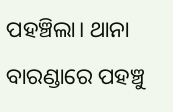ପହଞ୍ଚିଲା। ଥାନା ବାରଣ୍ଡାରେ ପହଞ୍ଚୁ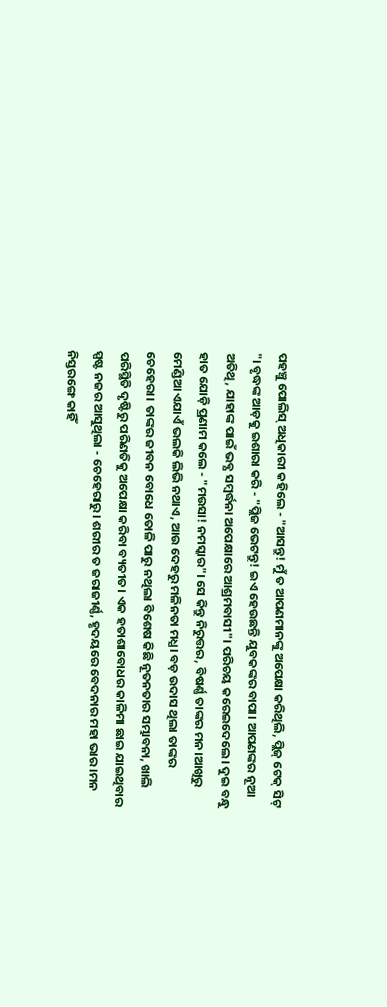ପହଞ୍ଚୁ ପୋଲିସ୍ ଅଧିକାରୀ କହିଲେ - "ଆସନ୍ତୁ! ମୁଁ ତ ଆପଣମାନଙ୍କୁ ଅପେକ୍ଷା କରିଥିଲି, ପ୍ଲିଜ୍ ଟେକ୍ ସିଟ୍ "। ବୃଦ୍ଧଙ୍କ ଆଡ଼କୁ ଇଶାରା କରି - "ପ୍ଲିଜ ଭେଟନ୍ତୁ! ଇଏ ହେଉଛନ୍ତି ଯୁବକଙ୍କର ବାପା। ଆପଣଙ୍କର ନୂଆ ଅତିଥି, ଯାହାଙ୍କ ପାଇଁ ଭବ୍ଯ ସମ୍ବର୍ଦ୍ଧନା ଅପେକ୍ଷାରେ ଆଶ୍ରମବାସୀ"। ପରିଚୟ କରେଇଦେଲେ। ଦୁଇ ବନ୍ଧୁ ହାତ ଯୋଡ଼ି ପ୍ରଣାମ କଲେ - "ମଉସା! ନମସ୍କାର"। ସେ କିନ୍ତୁ ନିରୁତ୍ତର, ବିଷର୍ଣ୍ଣ ତାଙ୍କର ମନ।ଆଖିରୁ ମେଣ୍ଡିଆ ଏଯାଏଁ ଭଲକି ଲିଭି ନଥାଏ, ଆଉ ଦେହରୁ ମଳିନତା ମଧ୍ଯ। ବଡ଼ ଉଦାସ ଥିଲା ତାଙ୍କର ଚେହେରା। ତାଙ୍କର ଜୀବନ ବୋଧେ ତୋଳି ପାରୁ ନଥିଲା ବିଶେଷ କିଛି ନୂତନତାର ସମ୍ଭାବନା, ଖାଲି ପରିସ୍ଥିତି ଦୃଷ୍ଟିରୁ ପରିଣତିକୁ ଅପେକ୍ଷା କରିବା ବ୍ୟତୀତ। ଏକ ହତାଶାବୋଧର କାଳିମା ଛାଇ ଯାଇଥିବାର ସ୍ପଷ୍ଟ ନଜର ଆସୁଥିଲା - ଚେହେରାରୁ। ଶରୀର ତ ଜରାଜୀର୍ଣ୍ଣ, ହୃଦୟରେ ବେଦନାର ମହା ଭାର ।ମନ ନିସ୍ତରଙ୍ଗେ କାହିଁ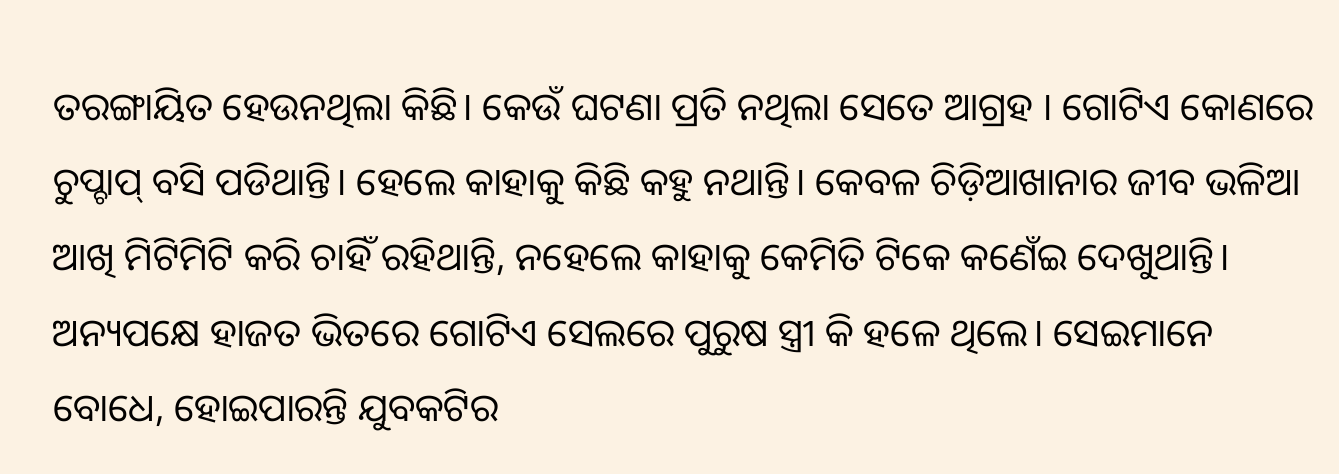ତରଙ୍ଗାୟିତ ହେଉନଥିଲା କିଛି। କେଉଁ ଘଟଣା ପ୍ରତି ନଥିଲା ସେତେ ଆଗ୍ରହ । ଗୋଟିଏ କୋଣରେ ଚୁପ୍ଚାପ୍ ବସି ପଡିଥାନ୍ତି। ହେଲେ କାହାକୁ କିଛି କହୁ ନଥାନ୍ତି। କେବଳ ଚିଡ଼ିଆଖାନାର ଜୀବ ଭଳିଆ ଆଖି ମିଟିମିଟି କରି ଚାହିଁ ରହିଥାନ୍ତି, ନହେଲେ କାହାକୁ କେମିତି ଟିକେ କଣେଁଇ ଦେଖୁଥାନ୍ତି। ଅନ୍ୟପକ୍ଷେ ହାଜତ ଭିତରେ ଗୋଟିଏ ସେଲରେ ପୁରୁଷ ସ୍ତ୍ରୀ କି ହଳେ ଥିଲେ। ସେଇମାନେ ବୋଧେ, ହୋଇପାରନ୍ତି ଯୁବକଟିର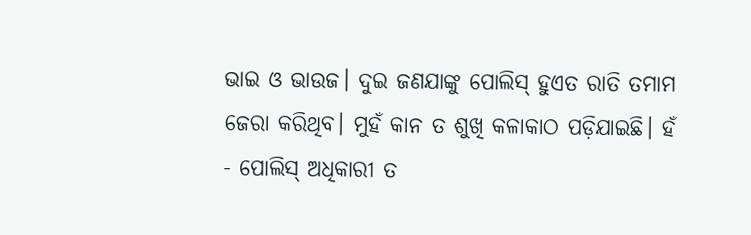ଭାଇ ଓ ଭାଉଜ। ଦୁଇ ଜଣଯାଙ୍କୁ ପୋଲିସ୍ ହୁଏତ ରାତି ତମାମ ଜେରା କରିଥିବ। ମୁହଁ କାନ ତ ଶୁଖି କଳାକାଠ ପଡ଼ିଯାଇଛି। ହଁ - ପୋଲିସ୍ ଅଧିକାରୀ ତ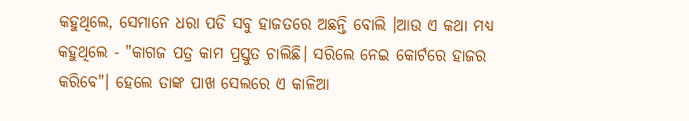କହୁଥିଲେ, ସେମାନେ ଧରା ପଡି ସବୁ ହାଜତରେ ଅଛନ୍ତି ବୋଲି ।ଆଉ ଏ କଥା ମଧ୍ଯ କହୁଥିଲେ - "କାଗଜ ପତ୍ର କାମ ପ୍ରସ୍ତୁତ ଚାଲିଛି। ସରିଲେ ନେଇ କୋର୍ଟରେ ହାଜର କରିବେ"। ହେଲେ ତାଙ୍କ ପାଖ ସେଲରେ ଏ କାଳିଆ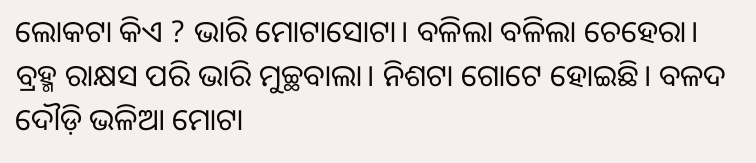ଲୋକଟା କିଏ ? ଭାରି ମୋଟାସୋଟା। ବଳିଲା ବଳିଲା ଚେହେରା। ବ୍ରହ୍ମ ରାକ୍ଷସ ପରି ଭାରି ମୁଚ୍ଛବାଲା। ନିଶଟା ଗୋଟେ ହୋଇଛି। ବଳଦ ଦୌଡ଼ି ଭଳିଆ ମୋଟା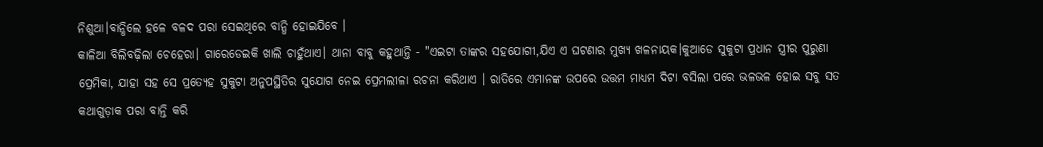ନିଶୁଆ।ବାନ୍ଧିଲେ ହଳେ ବଳଦ ପରା ସେଇଥିରେ ବାନ୍ଧି ହୋଇଯିବେ ।
କାଳିଆ ବିଲିବଢ଼ିଲା ଚେହେରା। ଗାରେଡେଇକି ଖାଲି ଚାହୁଁଥାଏ। ଥାନା ବାବୁ କହୁଥାନ୍ତି - "ଏଇଟା ତାଙ୍କର ସହଯୋଗୀ,ଯିଏ ଏ ଘଟଣାର ମୁଖ୍ୟ ଖଳନାୟକ।କୁଆଡେ ସୁକୁଟା ପ୍ରଧାନ ସ୍ତ୍ରୀର ପୁରୁଣା ପ୍ରେମିକା, ଯାହା ସହ ସେ ପ୍ରତ୍ୟେହ ସୁକୁଟା ଅନୁପସ୍ଥିତିର ସୁଯୋଗ ନେଇ ପ୍ରେମଲୀଳା ରଚନା କରିଥାଏ । ରାତିରେ ଏମାନଙ୍କ ଉପରେ ଉତ୍ତମ ମାଧ୍ୟମ ଦିଟା ବସିଲା ପରେ ଭଳଭଳ ହୋଇ ସବୁ ସତ କଥାଗୁଡ଼ାକ ପରା ବାନ୍ତି କରି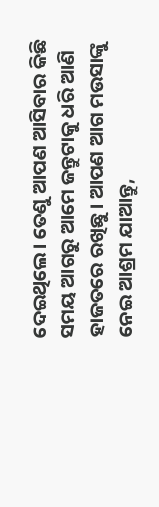ଦେଇଥିଲେ। ତେଣୁ ଆପଣ ଆସିବାର କିଛି ସମୟ ଆଗରୁ ଆମେ ଜନ୍ତୁଟାକୁ ଧରି ଆଣି ହାଜତରେ ରଖିଛୁ। ଆପଣ ଆଗ ମଉସାଙ୍କୁ ନେଇ ଆଶ୍ରମ ଯାଆନ୍ତୁ,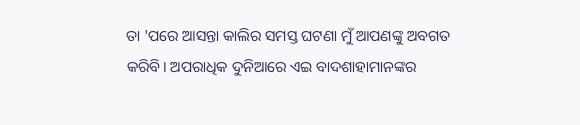ତା 'ପରେ ଆସନ୍ତା କାଲିର ସମସ୍ତ ଘଟଣା ମୁଁ ଆପଣଙ୍କୁ ଅବଗତ କରିବି। ଅପରାଧିକ ଦୁନିଆରେ ଏଇ ବାଦଶାହାମାନଙ୍କର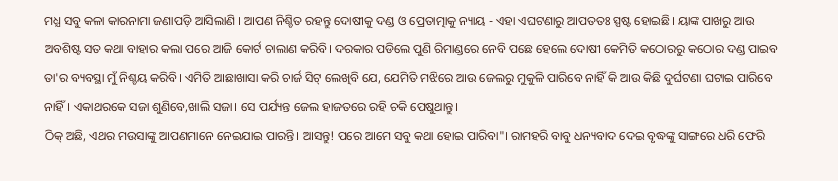ମଧ୍ଯ ସବୁ କଳା କାରନାମା ଜଣାପଡ଼ି ଆସିଲାଣି । ଆପଣ ନିଶ୍ଚିତ ରହନ୍ତୁ ଦୋଷୀକୁ ଦଣ୍ଡ ଓ ପ୍ରେତାତ୍ମାକୁ ନ୍ୟାୟ - ଏହା ଏଘଟଣାରୁ ଆପତତଃ ସ୍ପଷ୍ଟ ହୋଇଛି। ୟାଙ୍କ ପାଖରୁ ଆଉ ଅବଶିଷ୍ଟ ସତ କଥା ବାହାର କଲା ପରେ ଆଜି କୋର୍ଟ ଚାଲାଣ କରିବି। ଦରକାର ପଡିଲେ ପୁଣି ରିମାଣ୍ଡରେ ନେବି ପଛେ ହେଲେ ଦୋଷୀ କେମିତି କଠୋରରୁ କଠୋର ଦଣ୍ଡ ପାଇବ ତା'ର ବ୍ୟବସ୍ଥା ମୁଁ ନିଶ୍ଚୟ କରିବି। ଏମିତି ଆଛାଖାସା କରି ଚାର୍ଜ ସିଟ୍ ଲେଖିବି ଯେ, ଯେମିତି ମଝିରେ ଆଉ ଜେଲରୁ ମୁକୁଳି ପାରିବେ ନାହିଁ କି ଆଉ କିଛି ଦୁର୍ଘଟଣା ଘଟାଇ ପାରିବେ ନାହିଁ। ଏକାଥରକେ ସଜା ଶୁଣିବେ,ଖାଲି ସଜା। ସେ ପର୍ଯ୍ୟନ୍ତ ଜେଲ ହାଜତରେ ରହି ଚକି ପେଷୁଥାନ୍ତୁ।
ଠିକ୍ ଅଛି, ଏଥର ମଉସାଙ୍କୁ ଆପଣମାନେ ନେଇଯାଇ ପାରନ୍ତି। ଆସନ୍ତୁ! ପରେ ଆମେ ସବୁ କଥା ହୋଇ ପାରିବା"। ରାମହରି ବାବୁ ଧନ୍ୟବାଦ ଦେଇ ବୃଦ୍ଧଙ୍କୁ ସାଙ୍ଗରେ ଧରି ଫେରି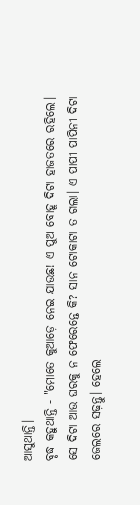ଆସୁଥାନ୍ତି।
ବୃଦ୍ଧ କହୁଥାନ୍ତି - "ମୋତେ କୁଆଡ଼େ ନେଇ ଯାଉଛ! ଏ ପୁଅ ବୋହୂ ଦିଟା ହାଜତରେ ରହିଲେ। ସେ ଦିଟା ଆଉ ଘରକୁ ନ ଫେରେନ୍ତେ କି? ସାନ ଟୋକାଟା ତ ଗଲା। ଏ ପାପୀ ପାପିନୀ ଦିଟା ଜେଲରେ ସଢ଼ନ୍ତୁ। ହେଲେ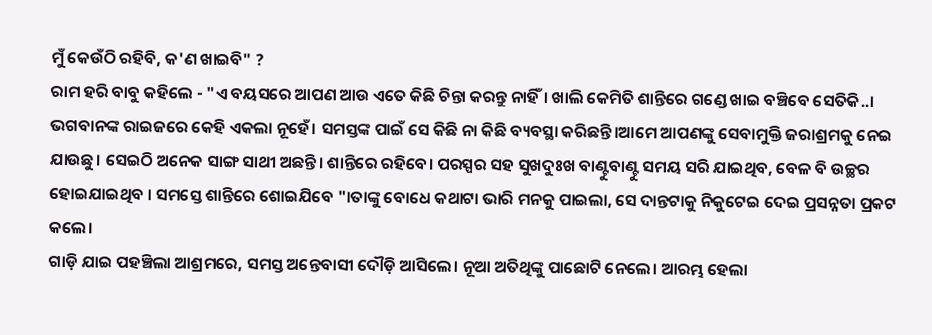ମୁଁ କେଉଁଠି ରହିବି, କ'ଣ ଖାଇବି" ?
ରାମ ହରି ବାବୁ କହିଲେ - "ଏ ବୟସରେ ଆପଣ ଆଉ ଏତେ କିଛି ଚିନ୍ତା କରନ୍ତୁ ନାହିଁ। ଖାଲି କେମିତି ଶାନ୍ତିରେ ଗଣ୍ଡେ ଖାଇ ବଞ୍ଚିବେ ସେତିକି..। ଭଗବାନଙ୍କ ରାଇଜରେ କେହି ଏକଲା ନୂହେଁ। ସମସ୍ତଙ୍କ ପାଇଁ ସେ କିଛି ନା କିଛି ବ୍ୟବସ୍ଥା କରିଛନ୍ତି।ଆମେ ଆପଣଙ୍କୁ ସେବାମୁକ୍ତି ଜରାଶ୍ରମକୁ ନେଇ ଯାଉଛୁ। ସେଇଠି ଅନେକ ସାଙ୍ଗ ସାଥୀ ଅଛନ୍ତି। ଶାନ୍ତିରେ ରହିବେ। ପରସ୍ପର ସହ ସୁଖଦୁଃଖ ବାଣ୍ଟୁବାଣ୍ଟୁ ସମୟ ସରି ଯାଇଥିବ, ବେଳ ବି ଉଚ୍ଛର ହୋଇଯାଇଥିବ । ସମସ୍ତେ ଶାନ୍ତିରେ ଶୋଇଯିବେ "।ତାଙ୍କୁ ବୋଧେ କଥାଟା ଭାରି ମନକୁ ପାଇଲା, ସେ ଦାନ୍ତଟାକୁ ନିକୁଟେଇ ଦେଇ ପ୍ରସନ୍ନତା ପ୍ରକଟ କଲେ।
ଗାଡ଼ି ଯାଇ ପହଞ୍ଚିଲା ଆଶ୍ରମରେ, ସମସ୍ତ ଅନ୍ତେବାସୀ ଦୌଡ଼ି ଆସିଲେ। ନୂଆ ଅତିଥିଙ୍କୁ ପାଛୋଟି ନେଲେ। ଆରମ୍ଭ ହେଲା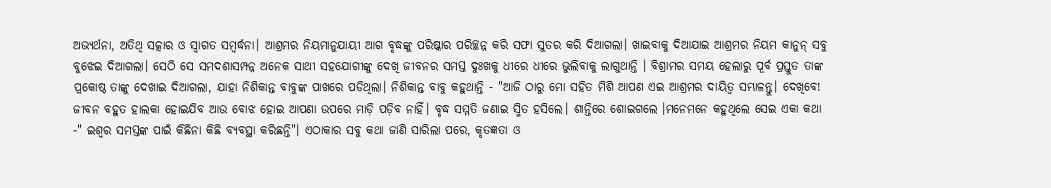ଅଭ୍ୟର୍ଥନା, ଅତିଥି ସତ୍କାର ଓ ସ୍ଵାଗତ ସମ୍ବର୍ଦ୍ଧନା। ଆଶ୍ରମର ନିୟମାନୁଯାୟୀ ଆଗ ବୃଦ୍ଧଙ୍କୁ ପରିଷ୍କାର ପରିଚ୍ଛନ୍ନ କରି ସଫା ସୁତର କରି ଦିଆଗଲା। ଖାଇବାକୁ ଦିଆଯାଇ ଆଶ୍ରମର ନିୟମ କାନୁନ୍ ସବୁ ବୁଝେଇ ଦିଆଗଲା। ସେଠି ସେ ସମଦଶାସମ୍ପନ୍ନ ଅନେକ ସାଥୀ ସହଯୋଗୀଙ୍କୁ ଦେଖି ଜୀବନର ସମସ୍ତ ଦୁଃଖକୁ ଧୀରେ ଧୀରେ ଭୁଲିବାକୁ ଲାଗୁଥାନ୍ତି । ବିଶ୍ରାମର ସମୟ ହେଲାରୁ ପୂର୍ବ ପ୍ରସ୍ତୁତ ତାଙ୍କ ପ୍ରକୋଷ୍ଠ ତାଙ୍କୁ ଦେଖାଇ ଦିଆଗଲା, ଯାହା ନିଶିକାନ୍ତ ବାବୁଙ୍କ ପାଖରେ ପଡିଥିଲା। ନିଶିକାନ୍ତ ବାବୁ କହୁଥାନ୍ତି - "ଆଜି ଠାରୁ ମୋ ସହିତ ମିଶି ଆପଣ ଏଇ ଆଶ୍ରମର ଦାୟିତ୍ଵ ସମ୍ଭାଳନ୍ତୁ। ଦେଖିବେ! ଜୀବନ ବହୁତ ହାଲକା ହୋଇଯିବ ଆଉ ବୋଝ ହୋଇ ଆପଣା ଉପରେ ମାଡ଼ି ପଡ଼ିବ ନାହିଁ। ବୃଦ୍ଧ ସମ୍ମତି ଜଣାଇ ସ୍ମିତ ହସିଲେ। ଶାନ୍ତିରେ ଶୋଇଗଲେ ।ମନେମନେ କହୁଥିଲେ ସେଇ ଏକା କଥା -" ଇଶ୍ଵର ସମସ୍ତଙ୍କ ପାଇଁ କିଛିନା କିଛି ବ୍ୟବସ୍ଥା କରିଛନ୍ତି"। ଏଠାକାର ସବୁ କଥା ଜାଣି ସାରିଲା ପରେ, କୃତଜ୍ଞତା ଓ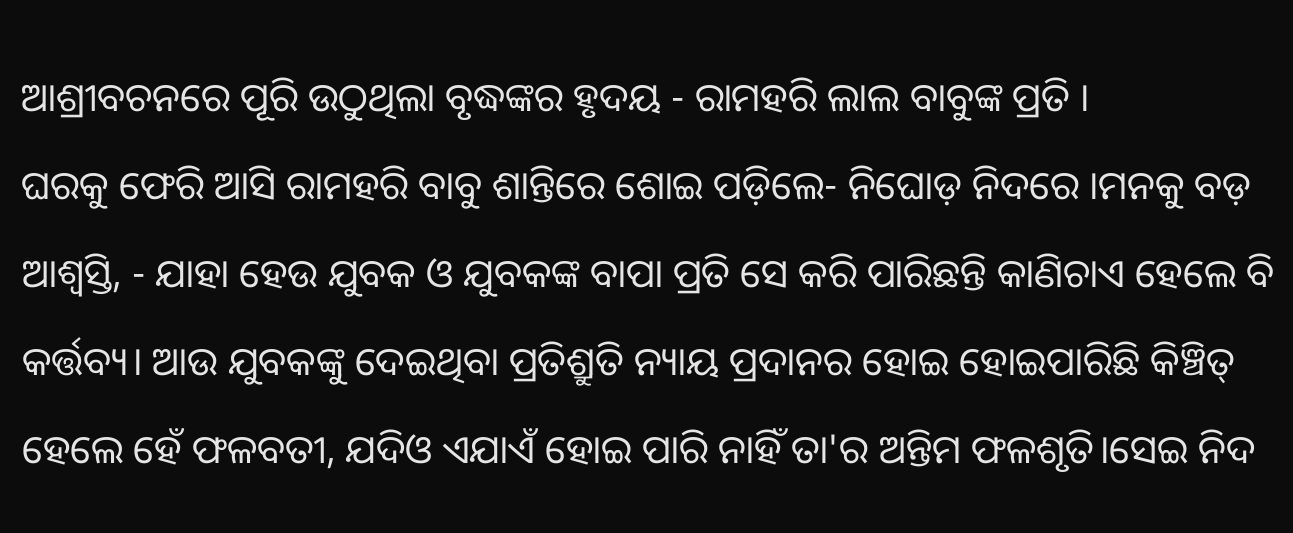ଆଶ୍ରୀବଚନରେ ପୂରି ଉଠୁଥିଲା ବୃଦ୍ଧଙ୍କର ହୃଦୟ - ରାମହରି ଲାଲ ବାବୁଙ୍କ ପ୍ରତି ।
ଘରକୁ ଫେରି ଆସି ରାମହରି ବାବୁ ଶାନ୍ତିରେ ଶୋଇ ପଡ଼ିଲେ- ନିଘୋଡ଼ ନିଦରେ ।ମନକୁ ବଡ଼ ଆଶ୍ୱସ୍ତି, - ଯାହା ହେଉ ଯୁବକ ଓ ଯୁବକଙ୍କ ବାପା ପ୍ରତି ସେ କରି ପାରିଛନ୍ତି କାଣିଚାଏ ହେଲେ ବି କର୍ତ୍ତବ୍ୟ। ଆଉ ଯୁବକଙ୍କୁ ଦେଇଥିବା ପ୍ରତିଶ୍ରୁତି ନ୍ୟାୟ ପ୍ରଦାନର ହୋଇ ହୋଇପାରିଛି କିଞ୍ଚିତ୍ ହେଲେ ହେଁ ଫଳବତୀ, ଯଦିଓ ଏଯାଏଁ ହୋଇ ପାରି ନାହିଁ ତା'ର ଅନ୍ତିମ ଫଳଶୃତି।ସେଇ ନିଦ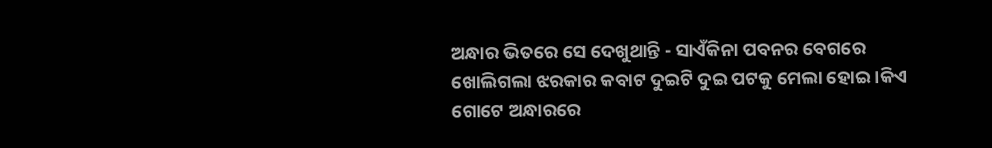ଅନ୍ଧାର ଭିତରେ ସେ ଦେଖୁଥାନ୍ତି - ସାଏଁକିନା ପବନର ବେଗରେ ଖୋଲିଗଲା ଝରକାର କବାଟ ଦୁଇଟି ଦୁଇ ପଟକୁ ମେଲା ହୋଇ ।କିଏ ଗୋଟେ ଅନ୍ଧାରରେ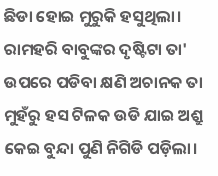ଛିଡା ହୋଇ ମୁରୁକି ହସୁଥିଲା। ରାମହରି ବାବୁଙ୍କର ଦୃଷ୍ଟିଟା ତା' ଉପରେ ପଡିବା କ୍ଷଣି ଅଚାନକ ତା ମୁହଁରୁ ହସ ଟିଳକ ଉଡି ଯାଇ ଅଶ୍ରୁ କେଇ ବୁନ୍ଦା ପୁଣି ନିଗିଡି ପଡ଼ିଲା।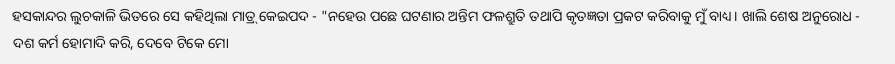ହସକାନ୍ଦର ଲୁଚକାଳି ଭିତରେ ସେ କହିଥିଲା ମାତ୍ର୍ କେଇପଦ - "ନହେଉ ପଛେ ଘଟଣାର ଅନ୍ତିମ ଫଳଶ୍ରୁତି ତଥାପି କୃତଜ୍ଞତା ପ୍ରକଟ କରିବାକୁ ମୁଁ ବାଧ୍ୟ। ଖାଲି ଶେଷ ଅନୁରୋଧ - ଦଶ କର୍ମ ହୋମାଦି କରି, ଦେବେ ଟିକେ ମୋ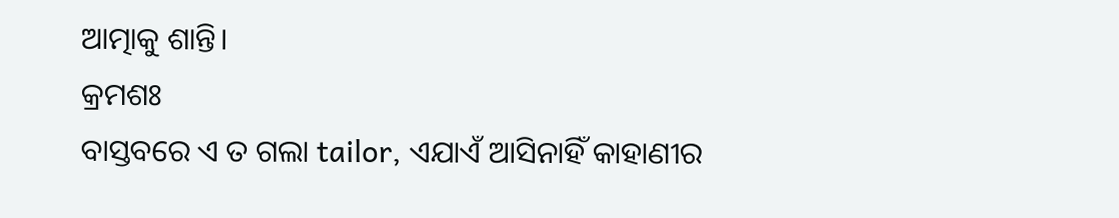ଆତ୍ମାକୁ ଶାନ୍ତି।
କ୍ରମଶଃ
ବାସ୍ତବରେ ଏ ତ ଗଲା tailor, ଏଯାଏଁ ଆସିନାହିଁ କାହାଣୀର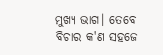ମୁଖ୍ୟ ଭାଗ। ତେବେ ବିଚାର କ'ଣ ସହଜେ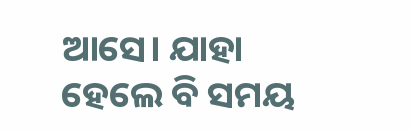ଆସେ। ଯାହା ହେଲେ ବି ସମୟ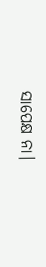ସାପେକ୍ଷ ନା।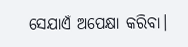ସେଯାଏଁ ଅପେକ୍ଷା କରିବା।